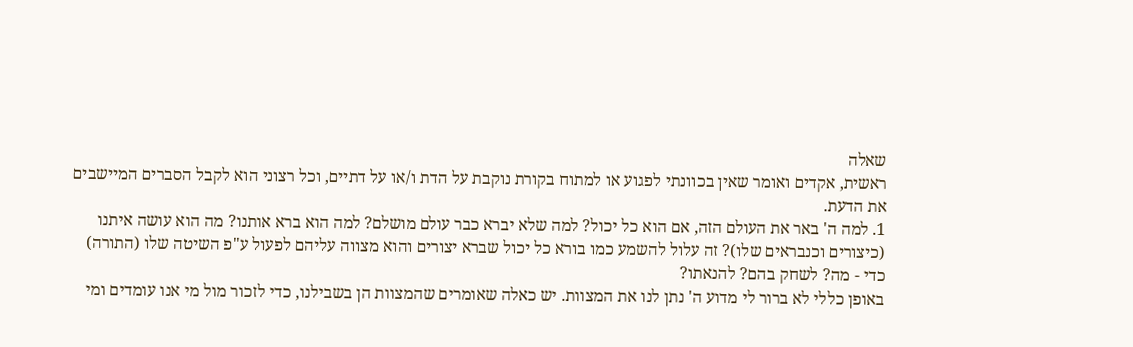שאלה
ראשית, אקדים ואומר שאין בכוונתי לפגוע או למתוח בקורת נוקבת על הדת ו/או על דתיים, וכל רצוני הוא לקבל הסברים המיישבים את הדעת.
1. למה ה' באר את העולם הזה, אם הוא כל יכול? למה שלא יברא כבר עולם מושלם? למה הוא ברא אותנו? מה הוא עושה איתנו (כיצורים וכנבראים שלו)? זה עלול להשמע כמו בורא כל יכול שברא יצורים והוא מצווה עליהם לפעול ע"פ השיטה שלו (התורה) כדי - מה? לשחק בהם? להנאתו?
באופן כללי לא ברור לי מדוע ה' נתן לנו את המצוות. יש כאלה שאומרים שהמצוות הן בשבילנו, כדי לזכור מול מי אנו עומדים ומי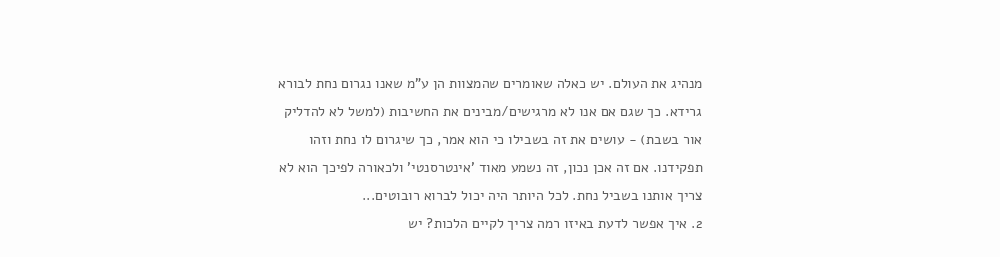מנהיג את העולם. יש כאלה שאומרים שהמצוות הן ע"מ שאנו נגרום נחת לבורא גרידא. כך שגם אם אנו לא מרגישים/מבינים את החשיבות (למשל לא להדליק אור בשבת) - עושים את זה בשבילו כי הוא אמר, כך שיגרום לו נחת וזהו תפקידנו. אם זה אכן נכון, זה נשמע מאוד 'אינטרסנטי' ולכאורה לפיכך הוא לא צריך אותנו בשביל נחת. לכל היותר היה יכול לברוא רובוטים...
2. איך אפשר לדעת באיזו רמה צריך לקיים הלכות? יש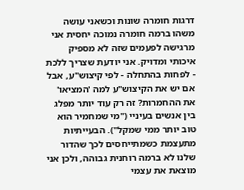דרגות חומרה שונות וכשאני עושה משהו ברמה חומרה נמוכה יחסית אני מרגישה לפעמים שזה לא מספיק איכותי ומדויק. אני יודעת שצריך ללכת - לפחות בהתחלה - לפי קיצוש"ע, אבל אם יש את הקיצוש"ע למה 'המציאו' את ההחמרות? זה רק עוד יותר מפלג בין אנשים בעיניי ("מי שמחמיר הוא טוב יותר ממי שמקל"). הבעייתיות מתעצמת כשמתייחסים לכך שהדור שלנו לא ברמה רוחנית גבוהה, ולכן אני מוצאת את עצמי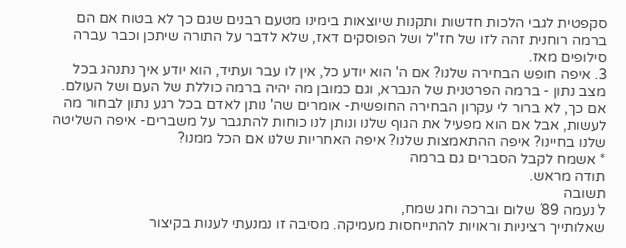סקפטית לגבי הלכות חדשות ותקנות שיוצאות בימינו מטעם רבנים שגם כך לא בטוח אם הם ברמה רוחנית זהה לזו של חז"ל ושל הפוסקים דאז, שלא לדבר על התורה שיתכן וכבר עברה סילופים מאז.
3. איפה חופש הבחירה שלנו? אם ה' הוא יודע כל, אין לו עבר ועתיד, הוא יודע איך נתנהג בכל מצב נתון - ברמה הפרטנית של הנברא, וגם כמובן מה יהיה ברמה כוללת של העם ושל העולם. אם כך, לא ברור לי עקרון הבחירה החופשית- אומרים שה' נותן לאדם בכל רגע נתון לבחור מה לעשות, אבל אם הוא מפעיל את הגוף שלנו ונותן לנו כוחות להתגבר על משברים- איפה השליטה שלנו בחיינו? איפה ההתאמצות שלנו? איפה האחריות שלנו אם הכל ממנו?
* אשמח לקבל הסברים גם ברמה
תודה מראש.
תשובה
ל´נעמה 89´ שלום וברכה וחג שמח,
שאלותייך רציניות וראויות להתייחסות מעמיקה. מסיבה זו נמנעתי לענות בקיצור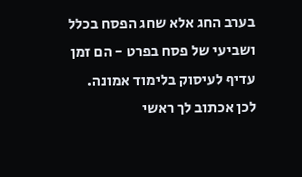בערב החג אלא שחג הפסח בכלל ושביעי של פסח בפרט - הם זמן עדיף לעיסוק בלימוד אמונה. לכן אכתוב לך ראשי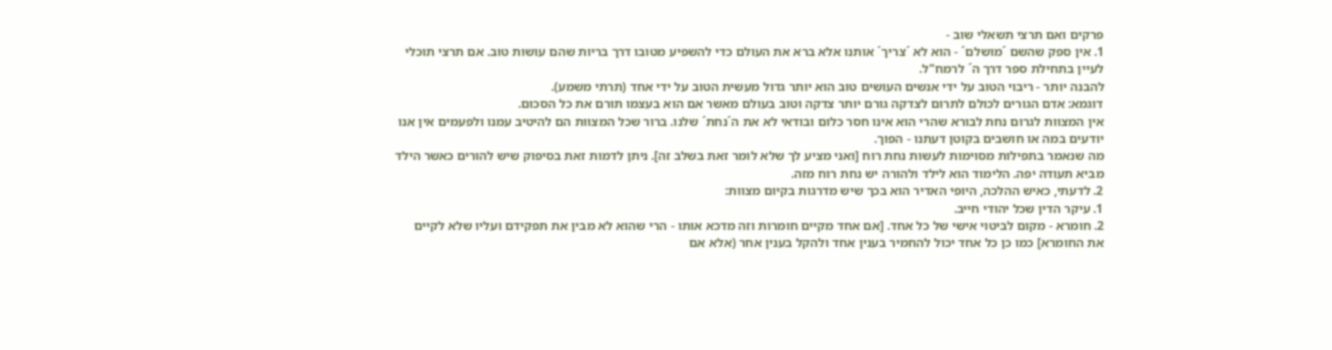פרקים ואם תרצי תשאלי שוב -
1. אין ספק שהשם ´מושלם´ - הוא לא ´צריך´ אותנו אלא ברא את העולם כדי להשפיע מטובו דרך בריות שהם עושות טוב. אם תרצי תוכלי לעיין בתחילת ספר דרך ה´ לרמח"ל.
להבנה יותר - ריבוי הטוב על ידי אנשים העושים טוב הוא יותר גדול מעשית הטוב על ידי אחד (תרתי משמע).
דוגמא: אדם הגורים לכולם לתרום לצדקה גורם יותר צדקה וטוב בעולם מאשר אם הוא בעצמו תורם את כל הסכום.
אין המצוות לגרום נחת לבורא שהרי הוא אינו חסר כלום ובודאי לא את ה´נחת´ שלנו. ברור שכל המצוות הם להיטיב עמנו ולפעמים אין אנו יודעים במה או חושבים בקוטן דעתנו - הפוך.
מה שנאמר בתפילות מסוימות לעשות נחת רוח [ואני מציע לך שלא לומר זאת בשלב זה]. ניתן לדמות זאת בסיפוק שיש להורים כאשר הילד מביא תעודה יפה. הלימוד הוא לילד ולהורה יש נחת רוח מזה.
2. לדעתי, כאיש ההלכה, היופי האדיר הוא בכך שיש מדרגות בקיום מצוות:
1. עיקר הדין שכל יהודי חייב.
2. חומרא - מקום לביטוי אישי של כל אחד. [אם אחד מקיים חומרות וזה מדכא אותו - הרי שהוא לא מבין את תפקידם ועליו שלא לקיים את החומרא] כמו כן כל אחד יכול להחמיר בענין אחד ולהקל בענין אחר (אלא אם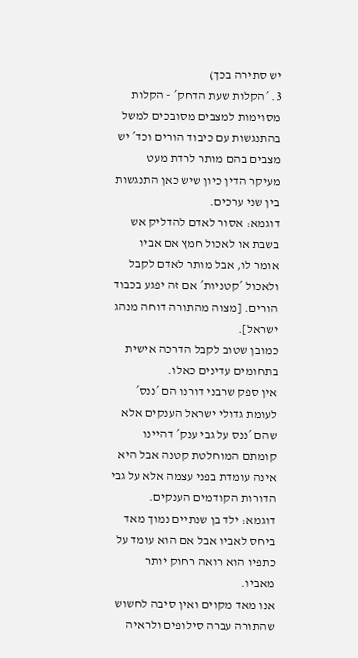יש סתירה בכך)
3. ´הקלות שעת הדחק´ - הקלות מסוימות למצבים מסובכים למשל בהתנגשות עם כיבוד הורים וכד´ יש מצבים בהם מותר לרדת מעט מעיקר הדין כיון שיש כאן התנגשות בין שני ערכים.
דוגמא: אסור לאדם להדליק אש בשבת או לאכול חמץ אם אביו אומר לו, אבל מותר לאדם לקבל ולאכול ´קטניות´ אם זה יפגע בכבוד הורים. [מצוה מהתורה דוחה מנהג ישראל].
כמובן שטוב לקבל הדרכה אישית בתחומים עדינים כאלו.
אין ספק שרבני דורנו הם ´ננס´ לעומת גדולי ישראל הענקים אלא שהם ´ננס על גבי ענק´ דהיינו קומתם המוחלטת קטנה אבל היא אינה עומדת בפני עצמה אלא על גבי הדורות הקודמים הענקים.
דוגמא: ילד בן שנתיים נמוך מאד ביחס לאביו אבל אם הוא עומד על כתפיו הוא רואה רחוק יותר מאביו.
אנו מאד מקוים ואין סיבה לחשוש שהתורה עברה סילופים ולראיה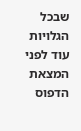שבכל הגלויות עוד לפני המצאת הדפוס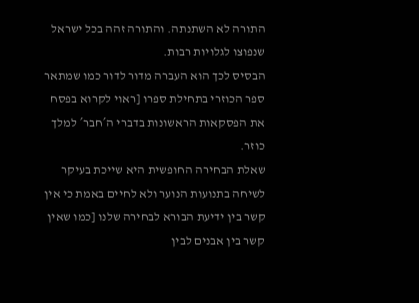התורה לא השתנתה. והתורה זהה בכל ישראל שנפוצו לגלויות רבות.
הבסיס לכך הוא העברה מדור לדור כמו שמתאר ספר הכוזרי בתחילת ספרו [ראוי לקרוא בפסח את הפסקאות הראשונות בדברי ה´חבר´ למלך כוזר.
שאלת הבחירה החופשית היא שייכת בעיקר לשיחה בתנועות הנוער ולא לחיים באמת כי אין קשר בין ידיעת הבורא לבחירה שלנו [כמו שאין קשר בין אבנים לבין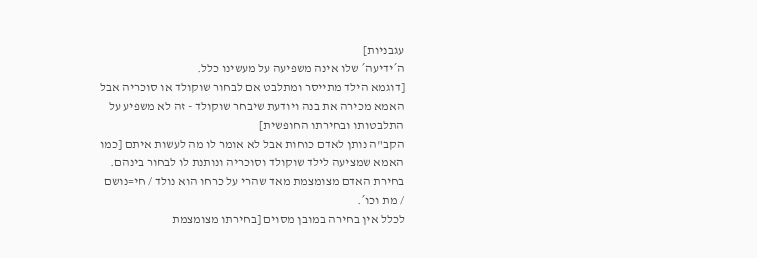עגבניות]
ה´ידיעה´ שלו אינה משפיעה על מעשינו כלל.
[דוגמא הילד מתייסר ומתלבט אם לבחור שוקולד או סוכריה אבל האמא מכירה את בנה ויודעת שיבחר שוקולד - זה לא משפיע על התלבטותו ובחירתו החופשית]
הקב"ה נותן לאדם כוחות אבל לא אומר לו מה לעשות איתם [כמו האמא שמציעה לילד שוקולד וסוכריה ונותנת לו לבחור בינהם.
בחירת האדם מצומצמת מאד שהרי על כרחו הוא נולד / חי=נושם / מת וכו´.
לכלל אין בחירה במובן מסוים [בחירתו מצומצמת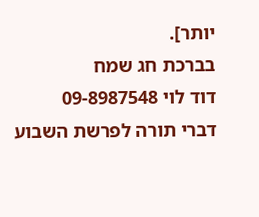יותר].
בברכת חג שמח
דוד לוי 09-8987548
דברי תורה לפרשת השבוע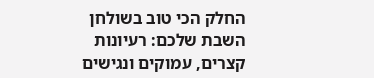החלק הכי טוב בשולחן השבת שלכם: רעיונות קצרים, עמוקים ונגישים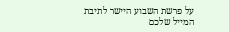על פרשת השבוע היישר לתיבת המייל שלכם